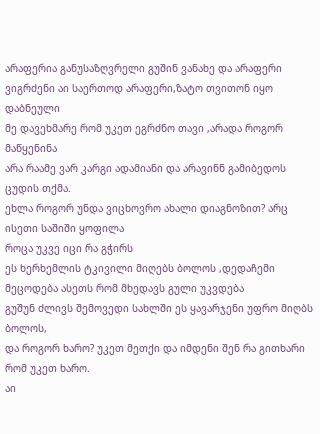არაფერია განუსაზღვრელი გუშინ ვანახე და არაფერი ვიგრძენი აი საერთოდ არაფერი,ზატო თვითონ იყო დაბნეული
მე დავეხმარე რომ უკეთ ეგრძნო თავი ,არადა როგორ მაწყენინა
არა რაამე ვარ კარგი ადამიანი და არავინნ გამიბედოს ცუდის თქმა.
ეხლა როგორ უნდა ვიცხოვრო ახალი დიაგნოზით? არც ისეთი საშიში ყოფილა
როცა უკვე იცი რა გჭირს
ეს ხერხემლის ტკივილი მიღებს ბოლოს ,დედაჩემი მეცოდება ასეთს რომ მხედავს გული უკვდება
გუშუნ ძლივს შემოვედი სახლში ეს ყავარჯენი უფრო მიღბს ბოლოს,
და როგორ ხარო? უკეთ მეთქი და იმდენი შენ რა გითხარი რომ უკეთ ხარო.
აი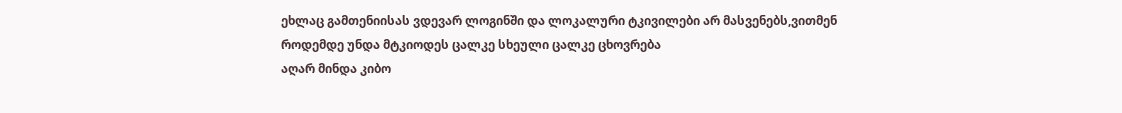ეხლაც გამთენიისას ვდევარ ლოგინში და ლოკალური ტკივილები არ მასვენებს,ვითმენ
როდემდე უნდა მტკიოდეს ცალკე სხეული ცალკე ცხოვრება
აღარ მინდა კიბო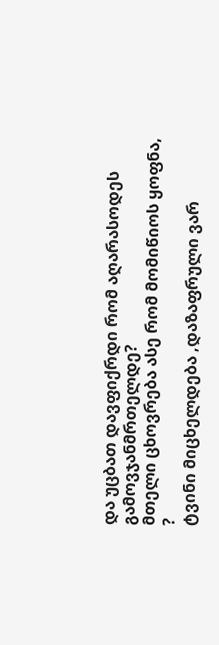და უცბათ დავფიქრდი რომ აღარასოდეს გამოვჯანმრთელდე?
მთელი ცხოვრება ასე რომ მომიწიოს ყოფნა, ?
ტვინი მიცხელდება ,დაზაფრული ვარ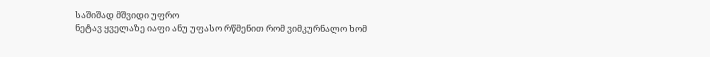საშიშად მშვიდი უფრო
ნეტავ ყველაზე იაფი ანუ უფასო რწმენით რომ ვიმკურნალო ხომ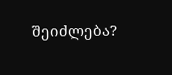შეიძლება?